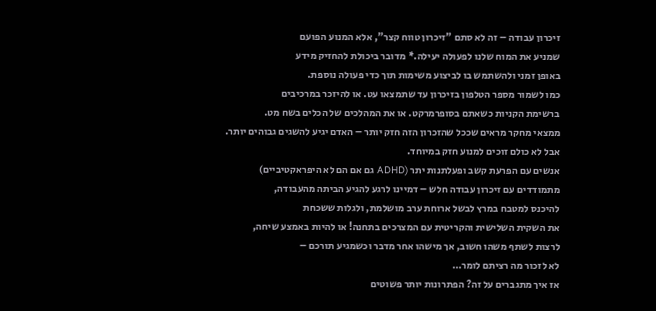זיכרון עבודה – זה לא סתם "זיכרון טווח קצר", אלא המנוע הפועם
שמניע את המוח שלנו לפעולה יעילה.* מדובר ביכולת להחזיק מידע
באופן זמני ולהשתמש בו לביצוע משימות תוך כדי פעולה נוספת.
כמו לשמור מספר הטלפון בזיכרון עד שתמצאו עט. או להיזכר במרכיבים
ברשימת הקניות כשאתם בסופרמרקט. או את המהלכים של הכלים בשח מט.
ממצאי מחקר מראים שככל שהזכרון הזה חזק יותר – האדם יגיע להשגים גבוהים יותר.
אבל לא כולם זוכים למנוע חזק במיוחד.
אנשים עם הפרעת קשב ופעלתנות יתר (ADHD גם אם הם לא היפראקטיביים)
מתמודדים עם זיכרון עבודה חלש – דמיינו לרגע להגיע הביתה מהעבודה,
להיכנס למטבח במרץ לבשל ארוחת ערב מושלמת, ולגלות ששכחת
את השקית השלישית והקריטית עם המצרכים בתחנה! או להיות באמצע שיחה,
לרצות לשתף משהו חשוב, אך מישהו אחר מדבר וכשמגיע תורכם –
לא לזכור מה רציתם לומר…
אז איך מתגברים על זה? הפתרונות יותר פשוטים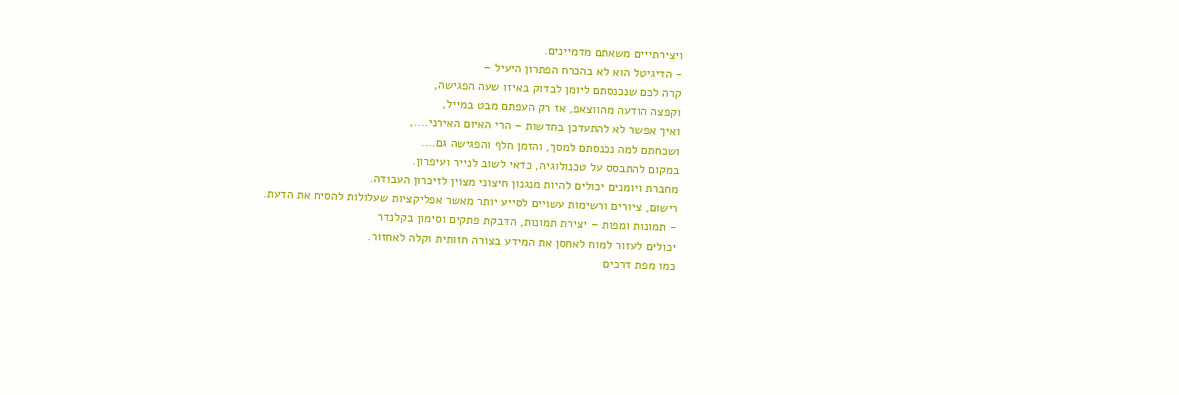ויצירתייים משאתם מדמיינים.
- הדיגיטל הוא לא בהכרח הפתרון היעיל –
קרה לכם שנכנסתם ליומן לבדוק באיזו שעה הפגישה,
וקפצה הודעה מהווצאפ, אז רק העפתם מבט במייל,
ואיך אפשר לא להתעדכן בחדשות – הרי האיום האירני….,
ושכחתם למה נכנסתם למסך, והזמן חלף והפגישה גם….
במקום להתבסס על טכנולוגיה, כדאי לשוב לנייר ועיפרון.
מחברת ויומנים יכולים להיות מנגנון חיצוני מצוין לזיכרון העבודה.
רישום, ציורים ורשימות עשויים לסייע יותר מאשר אפליקציות שעלולות להסיח את הדעת.
- תמונות ומפות – יצירת תמונות, הדבקת פתקים וסימון בקלנדר
יכולים לעזור למוח לאחסן את המידע בצורה חזותית וקלה לאחזור.
כמו מפת דרכים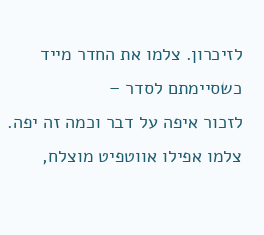לזיכרון. צלמו את החדר מייד כשסיימתם לסדר –
לזכור איפה על דבר וכמה זה יפה.
צלמו אפילו אווטפיט מוצלח,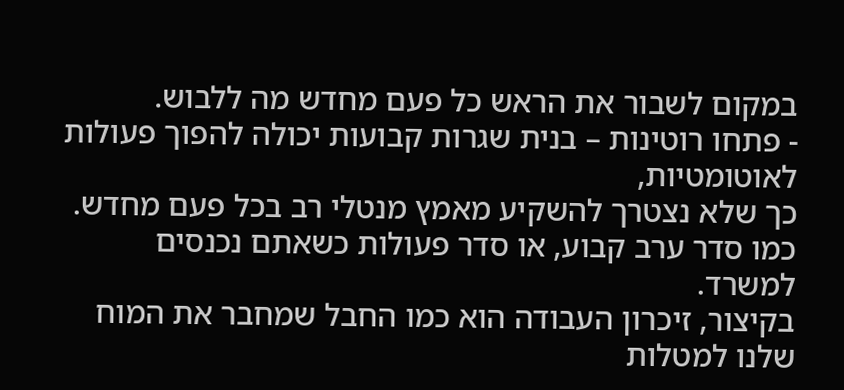במקום לשבור את הראש כל פעם מחדש מה ללבוש.
- פתחו רוטינות – בנית שגרות קבועות יכולה להפוך פעולות לאוטומטיות,
כך שלא נצטרך להשקיע מאמץ מנטלי רב בכל פעם מחדש.
כמו סדר ערב קבוע, או סדר פעולות כשאתם נכנסים למשרד.
בקיצור, זיכרון העבודה הוא כמו החבל שמחבר את המוח שלנו למטלות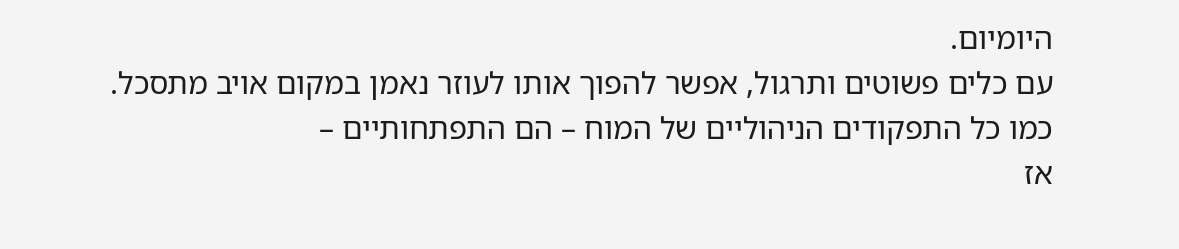היומיום.
עם כלים פשוטים ותרגול, אפשר להפוך אותו לעוזר נאמן במקום אויב מתסכל.
כמו כל התפקודים הניהוליים של המוח – הם התפתחותיים –
אז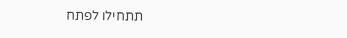תתחילו לפתח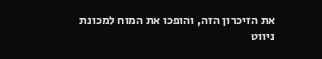את הזיכרון הזה, והופכו את המוח למכונת ניווט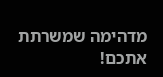מדהימה שמשרתת אתכם!